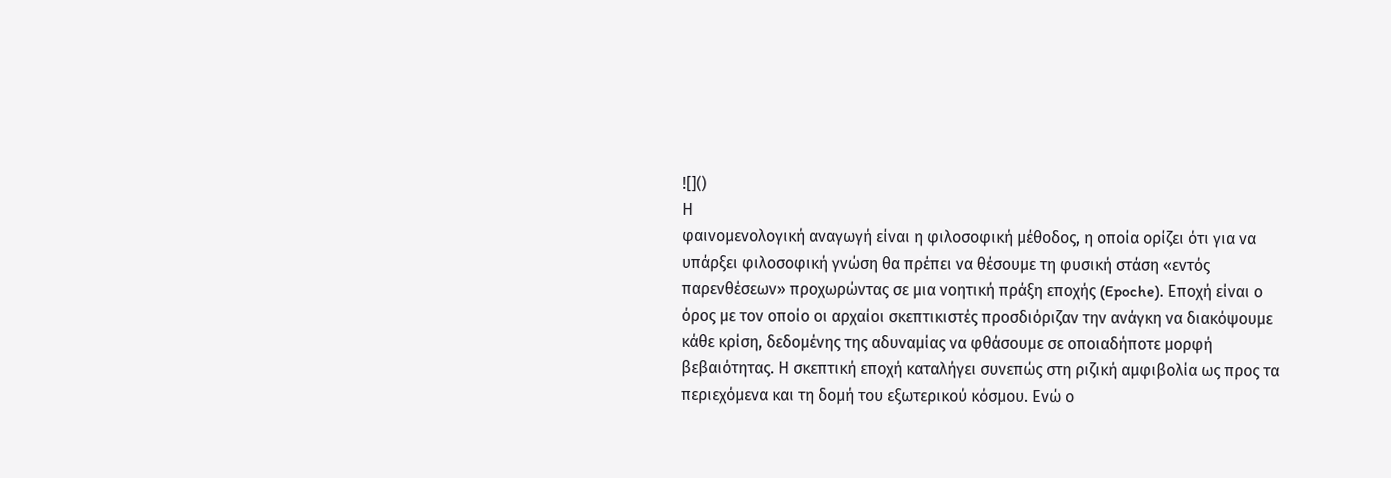![]()
Η
φαινομενολογική αναγωγή είναι η φιλοσοφική μέθοδος, η οποία ορίζει ότι για να
υπάρξει φιλοσοφική γνώση θα πρέπει να θέσουμε τη φυσική στάση «εντός
παρενθέσεων» προχωρώντας σε μια νοητική πράξη εποχής (Epoche). Εποχή είναι ο
όρος με τον οποίο οι αρχαίοι σκεπτικιστές προσδιόριζαν την ανάγκη να διακόψουμε
κάθε κρίση, δεδομένης της αδυναμίας να φθάσουμε σε οποιαδήποτε μορφή
βεβαιότητας. Η σκεπτική εποχή καταλήγει συνεπώς στη ριζική αμφιβολία ως προς τα
περιεχόμενα και τη δομή του εξωτερικού κόσμου. Ενώ ο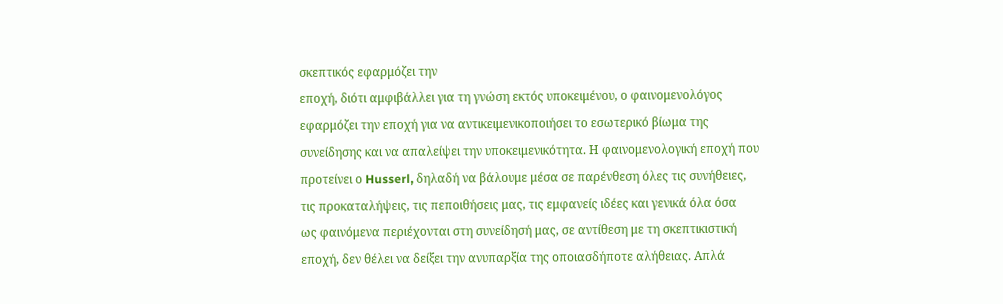σκεπτικός εφαρμόζει την
εποχή, διότι αμφιβάλλει για τη γνώση εκτός υποκειμένου, ο φαινομενολόγος
εφαρμόζει την εποχή για να αντικειμενικοποιήσει το εσωτερικό βίωμα της
συνείδησης και να απαλείψει την υποκειμενικότητα. Η φαινομενολογική εποχή που
προτείνει ο Husserl, δηλαδή να βάλουμε μέσα σε παρένθεση όλες τις συνήθειες,
τις προκαταλήψεις, τις πεποιθήσεις μας, τις εμφανείς ιδέες και γενικά όλα όσα
ως φαινόμενα περιέχονται στη συνείδησή μας, σε αντίθεση με τη σκεπτικιστική
εποχή, δεν θέλει να δείξει την ανυπαρξία της οποιασδήποτε αλήθειας. Απλά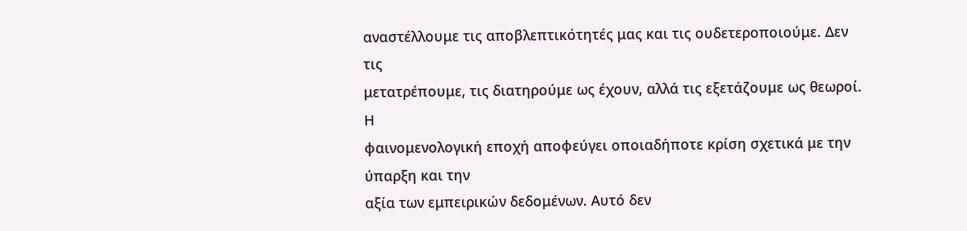αναστέλλουμε τις αποβλεπτικότητές μας και τις ουδετεροποιούμε. Δεν τις
μετατρέπουμε, τις διατηρούμε ως έχουν, αλλά τις εξετάζουμε ως θεωροί. Η
φαινομενολογική εποχή αποφεύγει οποιαδήποτε κρίση σχετικά με την ύπαρξη και την
αξία των εμπειρικών δεδομένων. Αυτό δεν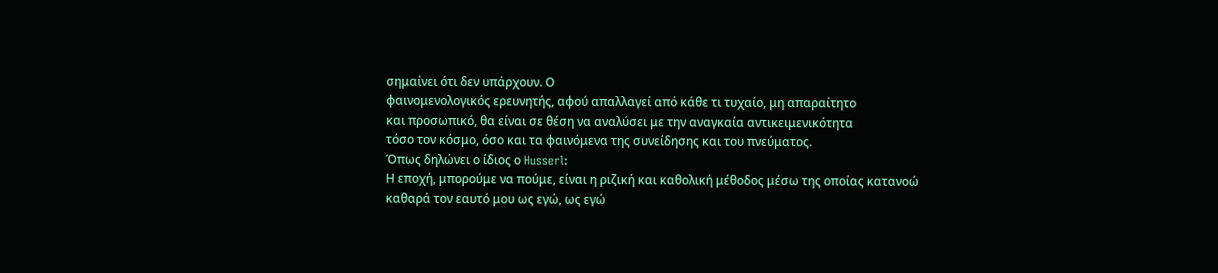σημαίνει ότι δεν υπάρχουν. Ο
φαινομενολογικός ερευνητής, αφού απαλλαγεί από κάθε τι τυχαίο, μη απαραίτητο
και προσωπικό, θα είναι σε θέση να αναλύσει με την αναγκαία αντικειμενικότητα
τόσο τον κόσμο, όσο και τα φαινόμενα της συνείδησης και του πνεύματος.
Όπως δηλώνει ο ίδιος ο Husserl:
Η εποχή, μπορούμε να πούμε, είναι η ριζική και καθολική μέθοδος μέσω της οποίας κατανοώ καθαρά τον εαυτό μου ως εγώ, ως εγώ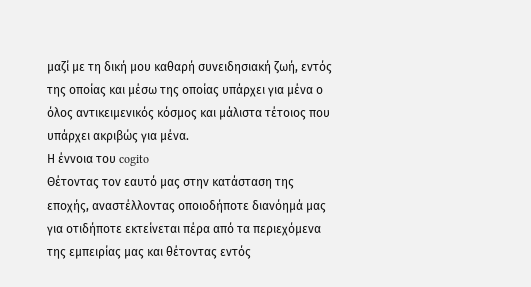μαζί με τη δική μου καθαρή συνειδησιακή ζωή, εντός της οποίας και μέσω της οποίας υπάρχει για μένα ο όλος αντικειμενικός κόσμος και μάλιστα τέτοιος που υπάρχει ακριβώς για μένα.
Η έννοια του cogito
Θέτοντας τον εαυτό μας στην κατάσταση της εποχής, αναστέλλοντας οποιοδήποτε διανόημά μας για οτιδήποτε εκτείνεται πέρα από τα περιεχόμενα της εμπειρίας μας και θέτοντας εντός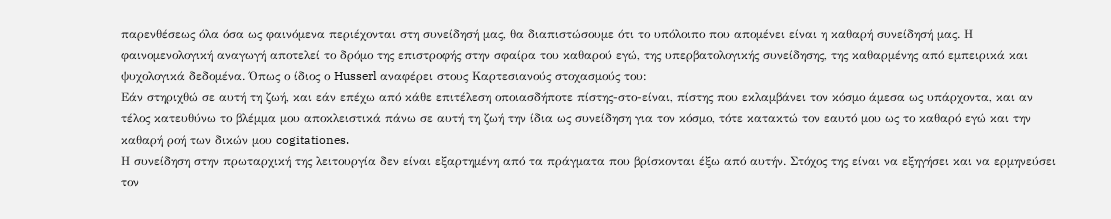παρενθέσεως όλα όσα ως φαινόμενα περιέχονται στη συνείδησή μας, θα διαπιστώσουμε ότι το υπόλοιπο που απομένει είναι η καθαρή συνείδησή μας. Η φαινομενολογική αναγωγή αποτελεί το δρόμο της επιστροφής στην σφαίρα του καθαρού εγώ, της υπερβατολογικής συνείδησης, της καθαρμένης από εμπειρικά και ψυχολογικά δεδομένα. Όπως ο ίδιος ο Husserl αναφέρει στους Καρτεσιανούς στοχασμούς του:
Εάν στηριχθώ σε αυτή τη ζωή, και εάν επέχω από κάθε επιτέλεση οποιασδήποτε πίστης-στο-είναι, πίστης που εκλαμβάνει τον κόσμο άμεσα ως υπάρχοντα, και αν τέλος κατευθύνω το βλέμμα μου αποκλειστικά πάνω σε αυτή τη ζωή την ίδια ως συνείδηση για τον κόσμο, τότε κατακτώ τον εαυτό μου ως το καθαρό εγώ και την καθαρή ροή των δικών μου cogitationes.
Η συνείδηση στην πρωταρχική της λειτουργία δεν είναι εξαρτημένη από τα πράγματα που βρίσκονται έξω από αυτήν. Στόχος της είναι να εξηγήσει και να ερμηνεύσει τον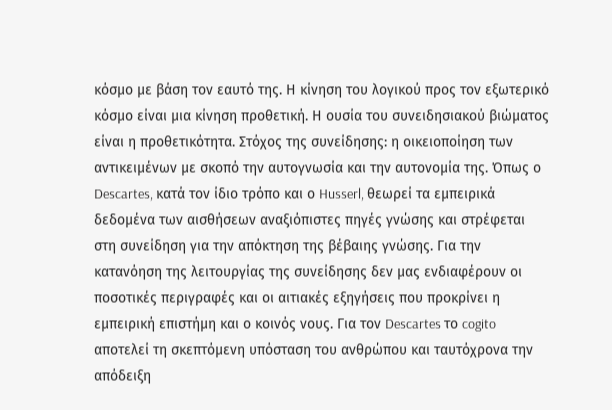κόσμο με βάση τον εαυτό της. Η κίνηση του λογικού προς τον εξωτερικό κόσμο είναι μια κίνηση προθετική. Η ουσία του συνειδησιακού βιώματος είναι η προθετικότητα. Στόχος της συνείδησης: η οικειοποίηση των αντικειμένων με σκοπό την αυτογνωσία και την αυτονομία της. Όπως ο Descartes, κατά τον ίδιο τρόπο και ο Husserl, θεωρεί τα εμπειρικά δεδομένα των αισθήσεων αναξιόπιστες πηγές γνώσης και στρέφεται στη συνείδηση για την απόκτηση της βέβαιης γνώσης. Για την κατανόηση της λειτουργίας της συνείδησης δεν μας ενδιαφέρουν οι ποσοτικές περιγραφές και οι αιτιακές εξηγήσεις που προκρίνει η εμπειρική επιστήμη και ο κοινός νους. Για τον Descartes το cogito αποτελεί τη σκεπτόμενη υπόσταση του ανθρώπου και ταυτόχρονα την απόδειξη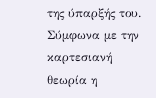της ύπαρξής του. Σύμφωνα με την καρτεσιανή θεωρία η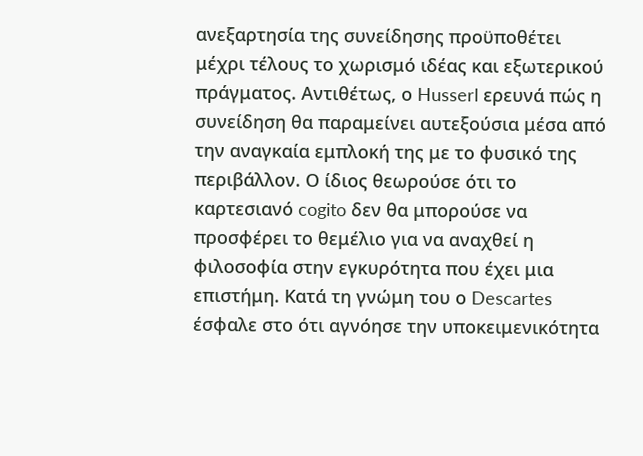ανεξαρτησία της συνείδησης προϋποθέτει μέχρι τέλους το χωρισμό ιδέας και εξωτερικού πράγματος. Αντιθέτως, ο Husserl ερευνά πώς η συνείδηση θα παραμείνει αυτεξούσια μέσα από την αναγκαία εμπλοκή της με το φυσικό της περιβάλλον. Ο ίδιος θεωρούσε ότι το καρτεσιανό cogito δεν θα μπορούσε να προσφέρει το θεμέλιο για να αναχθεί η φιλοσοφία στην εγκυρότητα που έχει μια επιστήμη. Κατά τη γνώμη του ο Descartes έσφαλε στο ότι αγνόησε την υποκειμενικότητα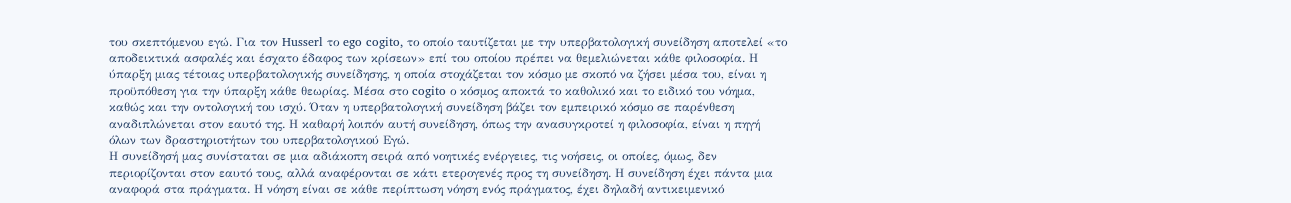του σκεπτόμενου εγώ. Για τον Husserl το ego cogito, το οποίο ταυτίζεται με την υπερβατολογική συνείδηση αποτελεί «το αποδεικτικά ασφαλές και έσχατο έδαφος των κρίσεων» επί του οποίου πρέπει να θεμελιώνεται κάθε φιλοσοφία. Η ύπαρξη μιας τέτοιας υπερβατολογικής συνείδησης, η οποία στοχάζεται τον κόσμο με σκοπό να ζήσει μέσα του, είναι η προϋπόθεση για την ύπαρξη κάθε θεωρίας. Μέσα στο cogito ο κόσμος αποκτά το καθολικό και το ειδικό του νόημα, καθώς και την οντολογική του ισχύ. Όταν η υπερβατολογική συνείδηση βάζει τον εμπειρικό κόσμο σε παρένθεση αναδιπλώνεται στον εαυτό της. Η καθαρή λοιπόν αυτή συνείδηση, όπως την ανασυγκροτεί η φιλοσοφία, είναι η πηγή όλων των δραστηριοτήτων του υπερβατολογικού Εγώ.
Η συνείδησή μας συνίσταται σε μια αδιάκοπη σειρά από νοητικές ενέργειες, τις νοήσεις, οι οποίες, όμως, δεν περιορίζονται στον εαυτό τους, αλλά αναφέρονται σε κάτι ετερογενές προς τη συνείδηση. Η συνείδηση έχει πάντα μια αναφορά στα πράγματα. Η νόηση είναι σε κάθε περίπτωση νόηση ενός πράγματος, έχει δηλαδή αντικειμενικό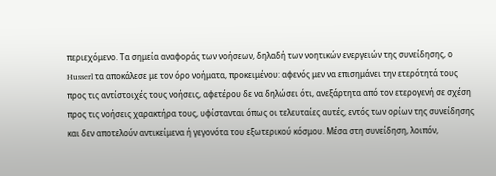περιεχόμενο. Τα σημεία αναφοράς των νοήσεων, δηλαδή των νοητικών ενεργειών της συνείδησης, ο Husserl τα αποκάλεσε με τον όρο νοήματα, προκειμένου: αφενός μεν να επισημάνει την ετερότητά τους προς τις αντίστοιχές τους νοήσεις, αφετέρου δε να δηλώσει ότι, ανεξάρτητα από τον ετερογενή σε σχέση προς τις νοήσεις χαρακτήρα τους, υφίστανται όπως οι τελευταίες αυτές, εντός των ορίων της συνείδησης και δεν αποτελούν αντικείμενα ή γεγονότα του εξωτερικού κόσμου. Μέσα στη συνείδηση, λοιπόν,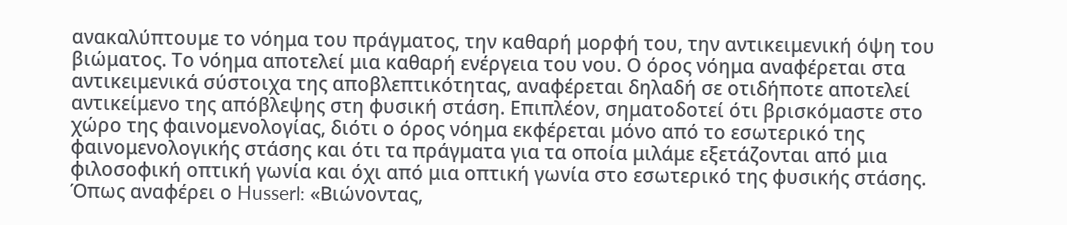ανακαλύπτουμε το νόημα του πράγματος, την καθαρή μορφή του, την αντικειμενική όψη του βιώματος. Το νόημα αποτελεί μια καθαρή ενέργεια του νου. Ο όρος νόημα αναφέρεται στα αντικειμενικά σύστοιχα της αποβλεπτικότητας, αναφέρεται δηλαδή σε οτιδήποτε αποτελεί αντικείμενο της απόβλεψης στη φυσική στάση. Επιπλέον, σηματοδοτεί ότι βρισκόμαστε στο χώρο της φαινομενολογίας, διότι ο όρος νόημα εκφέρεται μόνο από το εσωτερικό της φαινομενολογικής στάσης και ότι τα πράγματα για τα οποία μιλάμε εξετάζονται από μια φιλοσοφική οπτική γωνία και όχι από μια οπτική γωνία στο εσωτερικό της φυσικής στάσης. Όπως αναφέρει ο Husserl: «Βιώνοντας,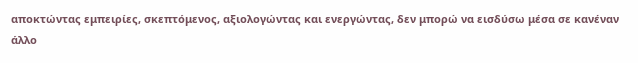αποκτώντας εμπειρίες, σκεπτόμενος, αξιολογώντας και ενεργώντας, δεν μπορώ να εισδύσω μέσα σε κανέναν άλλο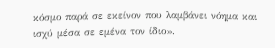κόσμο παρά σε εκείνον που λαμβάνει νόημα και ισχύ μέσα σε εμένα τον ίδιο».